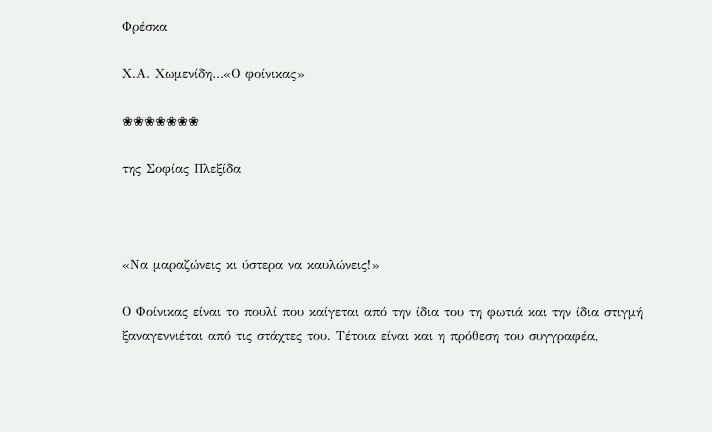Φρέσκα

Χ.Α. Χωμενίδη…«Ο φοίνικας»

❀❀❀❀❀❀❀

της Σοφίας Πλεξίδα



«Να μαραζώνεις κι ύστερα να καυλώνεις!»

Ο Φοίνικας είναι το πουλί που καίγεται από την ίδια του τη φωτιά και την ίδια στιγμή
ξαναγεννιέται από τις στάχτες του. Τέτοια είναι και η πρόθεση του συγγραφέα,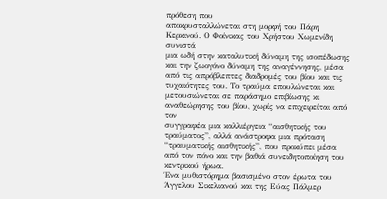πρόθεση που
αποκρυσταλλώνεται στη μορφή του Πάρη Κερκινού. Ο Φοίνικας του Χρήστου Χωμενίδη συνιστά
μια ωδή στην καταλυτική δύναμη της ισοπέδωσης και την ζωογόνο δύναμη της αναγέννησης, μέσα
από τις απρόβλεπτες διαδρομές του βίου και τις τυχαιότητες του. Το τραύμα επουλώνεται και
μετουσιώνεται σε παράσημο επιβίωσης κι αναθεώρησης του βίου, χωρίς να επιχειρείται από τον
συγγραφέα μια καλλιέργεια “αισθητικής του τραύματος”, αλλά ανάστροφα μια πρόταση
“τραυματικής αισθητικής”, που προκύπει μέσα από τον πόνο και την βαθιά συνειδητοποίηση του
κεντρικού ήρωα.
Ένα μυθιστόρημα βασισμένο στον έρωτα του Άγγελου Σικελιανού και της Εύας Πάλμερ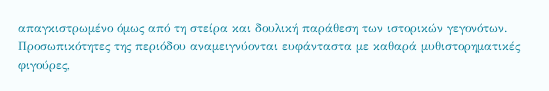απαγκιστρωμένο όμως από τη στείρα και δουλική παράθεση των ιστορικών γεγονότων.
Προσωπικότητες της περιόδου αναμειγνύονται ευφάνταστα με καθαρά μυθιστορηματικές φιγούρες,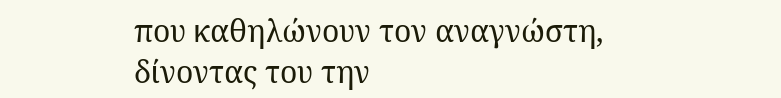που καθηλώνουν τον αναγνώστη, δίνοντας του την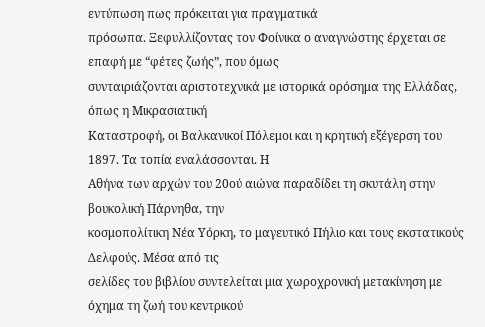εντύπωση πως πρόκειται για πραγματικά
πρόσωπα. Ξεφυλλίζοντας τον Φοίνικα ο αναγνώστης έρχεται σε επαφή με “φέτες ζωής”, που όμως
συνταιριάζονται αριστοτεχνικά με ιστορικά ορόσημα της Ελλάδας, όπως η Μικρασιατική
Καταστροφή, οι Βαλκανικοί Πόλεμοι και η κρητική εξέγερση του 1897. Τα τοπία εναλάσσονται. Η
Αθήνα των αρχών του 20ού αιώνα παραδίδει τη σκυτάλη στην βουκολική Πάρνηθα, την
κοσμοπολίτικη Νέα Υόρκη, το μαγευτικό Πήλιο και τους εκστατικούς Δελφούς. Μέσα από τις
σελίδες του βιβλίου συντελείται μια χωροχρονική μετακίνηση με όχημα τη ζωή του κεντρικού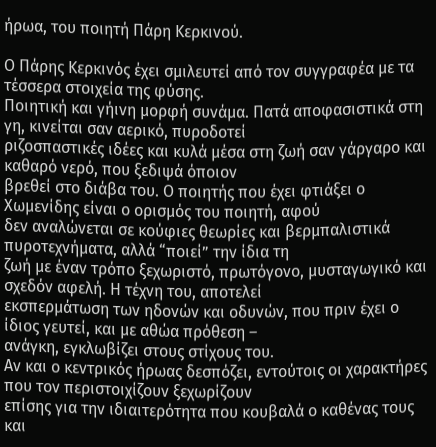ήρωα, του ποιητή Πάρη Κερκινού.

Ο Πάρης Κερκινός έχει σμιλευτεί από τον συγγραφέα με τα τέσσερα στοιχεία της φύσης.
Ποιητική και γήινη μορφή συνάμα. Πατά αποφασιστικά στη γη, κινείται σαν αερικό, πυροδοτεί
ριζοσπαστικές ιδέες και κυλά μέσα στη ζωή σαν γάργαρο και καθαρό νερό, που ξεδιψά όποιον
βρεθεί στο διάβα του. Ο ποιητής που έχει φτιάξει ο Χωμενίδης είναι ο ορισμός του ποιητή, αφού
δεν αναλώνεται σε κούφιες θεωρίες και βερμπαλιστικά πυροτεχνήματα, αλλά “ποιεί” την ίδια τη
ζωή με έναν τρόπο ξεχωριστό, πρωτόγονο, μυσταγωγικό και σχεδόν αφελή. Η τέχνη του, αποτελεί
εκσπερμάτωση των ηδονών και οδυνών, που πριν έχει ο ίδιος γευτεί, και με αθώα πρόθεση –
ανάγκη, εγκλωβίζει στους στίχους του.
Αν και ο κεντρικός ήρωας δεσπόζει, εντούτοις οι χαρακτήρες που τον περιστοιχίζουν ξεχωρίζουν
επίσης για την ιδιαιτερότητα που κουβαλά ο καθένας τους και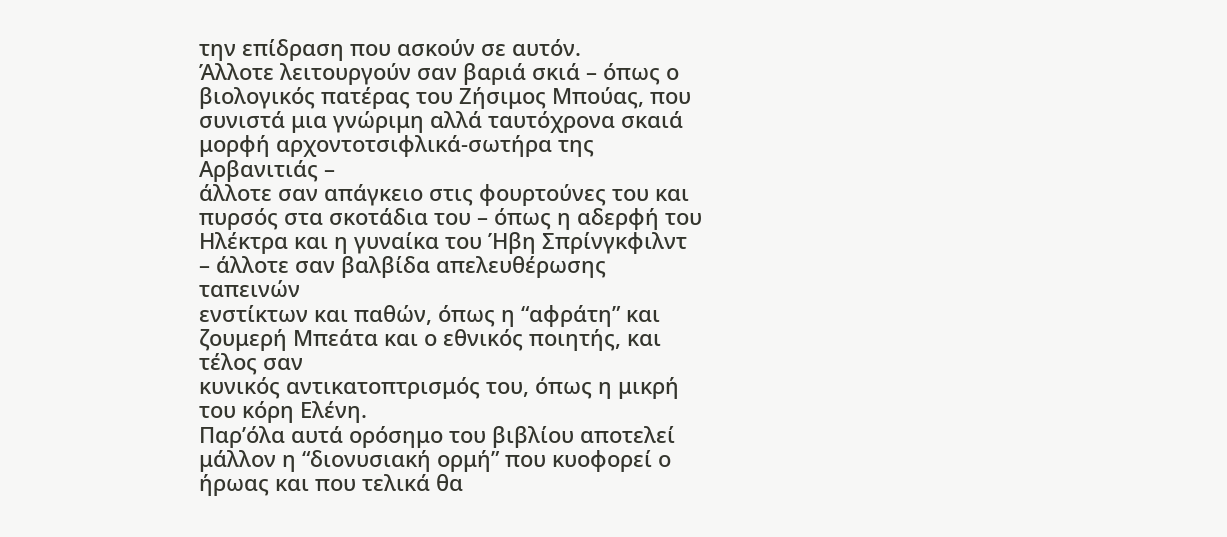την επίδραση που ασκούν σε αυτόν.
Άλλοτε λειτουργούν σαν βαριά σκιά – όπως ο βιολογικός πατέρας του Ζήσιμος Μπούας, που
συνιστά μια γνώριμη αλλά ταυτόχρονα σκαιά μορφή αρχοντοτσιφλικά-σωτήρα της Αρβανιτιάς –
άλλοτε σαν απάγκειο στις φουρτούνες του και πυρσός στα σκοτάδια του – όπως η αδερφή του
Ηλέκτρα και η γυναίκα του Ήβη Σπρίνγκφιλντ – άλλοτε σαν βαλβίδα απελευθέρωσης ταπεινών
ενστίκτων και παθών, όπως η “αφράτη” και ζουμερή Μπεάτα και ο εθνικός ποιητής, και τέλος σαν
κυνικός αντικατοπτρισμός του, όπως η μικρή του κόρη Ελένη.
Παρ’όλα αυτά ορόσημο του βιβλίου αποτελεί μάλλον η “διονυσιακή ορμή” που κυοφορεί ο
ήρωας και που τελικά θα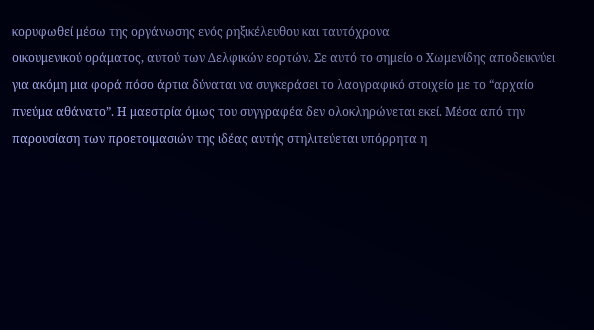κορυφωθεί μέσω της οργάνωσης ενός ρηξικέλευθου και ταυτόχρονα
οικουμενικού οράματος, αυτού των Δελφικών εορτών. Σε αυτό το σημείο ο Χωμενίδης αποδεικνύει
για ακόμη μια φορά πόσο άρτια δύναται να συγκεράσει το λαογραφικό στοιχείο με το “αρχαίο
πνεύμα αθάνατο”. Η μαεστρία όμως του συγγραφέα δεν ολοκληρώνεται εκεί. Μέσα από την
παρουσίαση των προετοιμασιών της ιδέας αυτής στηλιτεύεται υπόρρητα η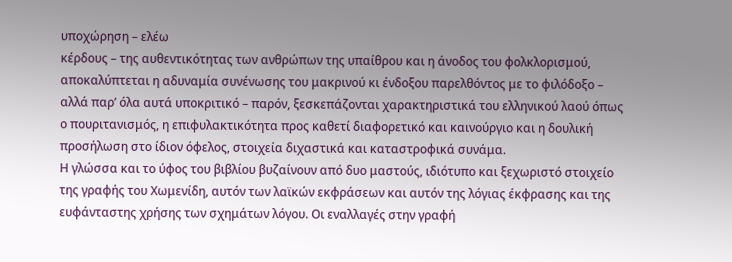υποχώρηση – ελέω
κέρδους – της αυθεντικότητας των ανθρώπων της υπαίθρου και η άνοδος του φολκλορισμού,
αποκαλύπτεται η αδυναμία συνένωσης του μακρινού κι ένδοξου παρελθόντος με το φιλόδοξο –
αλλά παρ’ όλα αυτά υποκριτικό – παρόν, ξεσκεπάζονται χαρακτηριστικά του ελληνικού λαού όπως
ο πουριτανισμός, η επιφυλακτικότητα προς καθετί διαφορετικό και καινούργιο και η δουλική
προσήλωση στο ίδιον όφελος, στοιχεία διχαστικά και καταστροφικά συνάμα.
Η γλώσσα και το ύφος του βιβλίου βυζαίνουν από δυο μαστούς, ιδιότυπο και ξεχωριστό στοιχείο
της γραφής του Χωμενίδη, αυτόν των λαϊκών εκφράσεων και αυτόν της λόγιας έκφρασης και της
ευφάνταστης χρήσης των σχημάτων λόγου. Οι εναλλαγές στην γραφή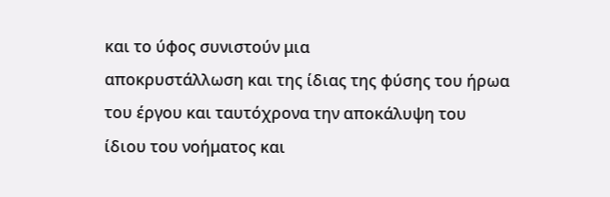και το ύφος συνιστούν μια
αποκρυστάλλωση και της ίδιας της φύσης του ήρωα του έργου και ταυτόχρονα την αποκάλυψη του
ίδιου του νοήματος και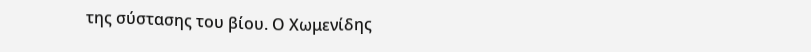της σύστασης του βίου. Ο Χωμενίδης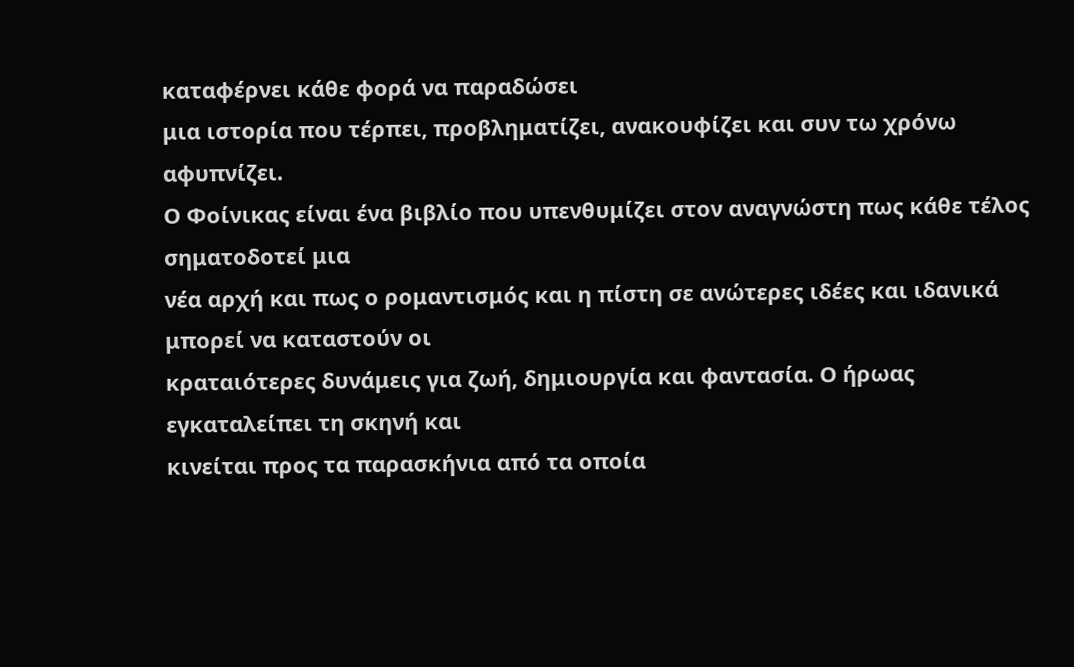καταφέρνει κάθε φορά να παραδώσει
μια ιστορία που τέρπει, προβληματίζει, ανακουφίζει και συν τω χρόνω αφυπνίζει.
Ο Φοίνικας είναι ένα βιβλίο που υπενθυμίζει στον αναγνώστη πως κάθε τέλος σηματοδοτεί μια
νέα αρχή και πως ο ρομαντισμός και η πίστη σε ανώτερες ιδέες και ιδανικά μπορεί να καταστούν οι
κραταιότερες δυνάμεις για ζωή, δημιουργία και φαντασία. Ο ήρωας εγκαταλείπει τη σκηνή και
κινείται προς τα παρασκήνια από τα οποία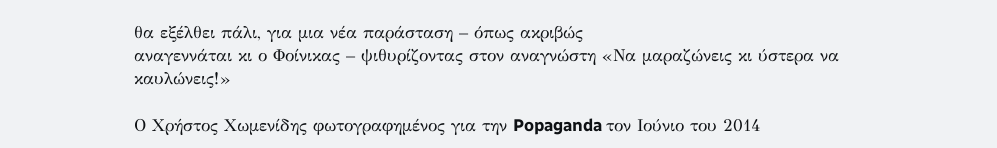θα εξέλθει πάλι, για μια νέα παράσταση – όπως ακριβώς
αναγεννάται κι ο Φοίνικας – ψιθυρίζοντας στον αναγνώστη «Να μαραζώνεις κι ύστερα να
καυλώνεις!»

Ο Χρήστος Χωμενίδης φωτογραφημένος για την Popaganda τον Ιούνιο του 2014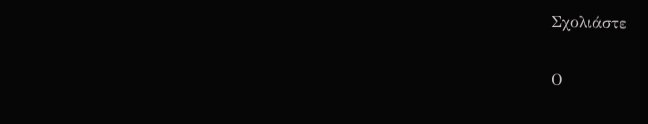Σχολιάστε

Ο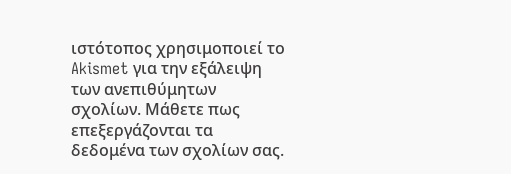ιστότοπος χρησιμοποιεί το Akismet για την εξάλειψη των ανεπιθύμητων σχολίων. Μάθετε πως επεξεργάζονται τα δεδομένα των σχολίων σας.